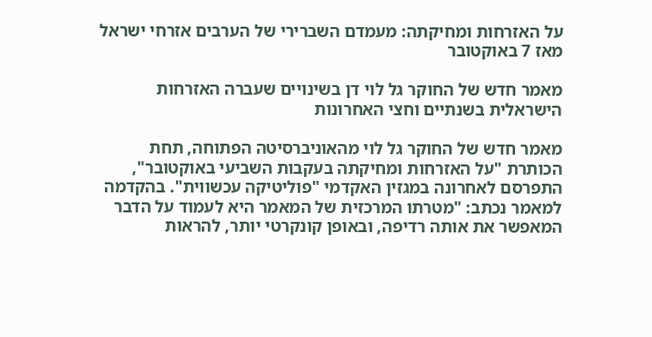על האזרחות ומחיקתה: מעמדם השברירי של הערבים אזרחי ישראל מאז 7 באוקטובר

מאמר חדש של החוקר גל לוי דן בשינויים שעברה האזרחות הישראלית בשנתיים וחצי האחרונות

מאמר חדש של החוקר גל לוי מהאוניברסיטה הפתוחה, תחת הכותרת "על האזרחות ומחיקתה בעקבות השביעי באוקטובר", התפרסם לאחרונה במגזין האקדמי "פוליטיקה עכשווית". בהקדמה למאמר נכתב: "מטרתו המרכזית של המאמר היא לעמוד על הדבר המאפשר את אותה רדיפה, ובאופן קונקרטי יותר, להראות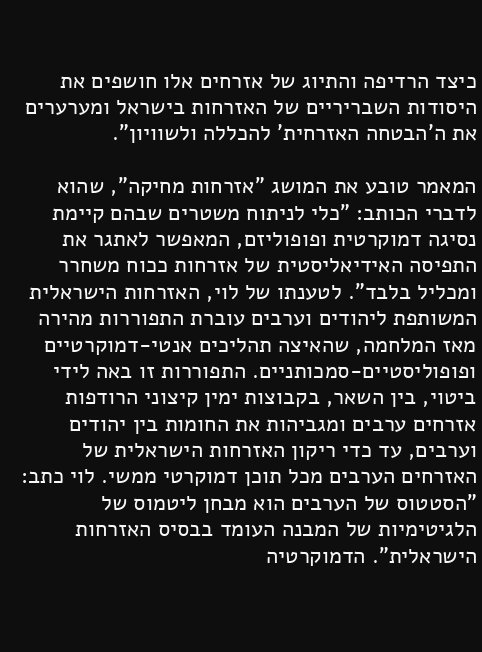כיצד הרדיפה והתיוג של אזרחים אלו חושפים את היסודות השבריריים של האזרחות בישראל ומערערים את ה'הבטחה האזרחית' להכללה ולשוויון".

המאמר טובע את המושג "אזרחות מחיקה", שהוא לדברי הכותב: "כלי לניתוח משטרים שבהם קיימת נסיגה דמוקרטית ופופוליזם, המאפשר לאתגר את התפיסה האידיאליסטית של אזרחות ככוח משחרר ומכליל בלבד". לטענתו של לוי, האזרחות הישראלית המשותפת ליהודים וערבים עוברת התפוררות מהירה מאז המלחמה, שהאיצה תהליכים אנטי-דמוקרטיים ופופוליסטיים-סמכותניים. התפוררות זו באה לידי ביטוי, בין השאר, בקבוצות ימין קיצוני הרודפות אזרחים ערבים ומגביהות את החומות בין יהודים וערבים, עד כדי ריקון האזרחות הישראלית של האזרחים הערבים מכל תוכן דמוקרטי ממשי. לוי כתב: "הסטטוס של הערבים הוא מבחן ליטמוס של הלגיטימיות של המבנה העומד בבסיס האזרחות הישראלית". הדמוקרטיה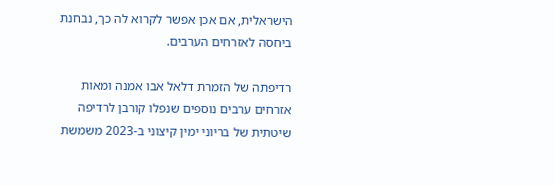הישראלית, אם אכן אפשר לקרוא לה כך, נבחנת ביחסה לאזרחים הערבים.

רדיפתה של הזמרת דלאל אבו אמנה ומאות אזרחים ערבים נוספים שנפלו קורבן לרדיפה שיטתית של בריוני ימין קיצוני ב-2023 משמשת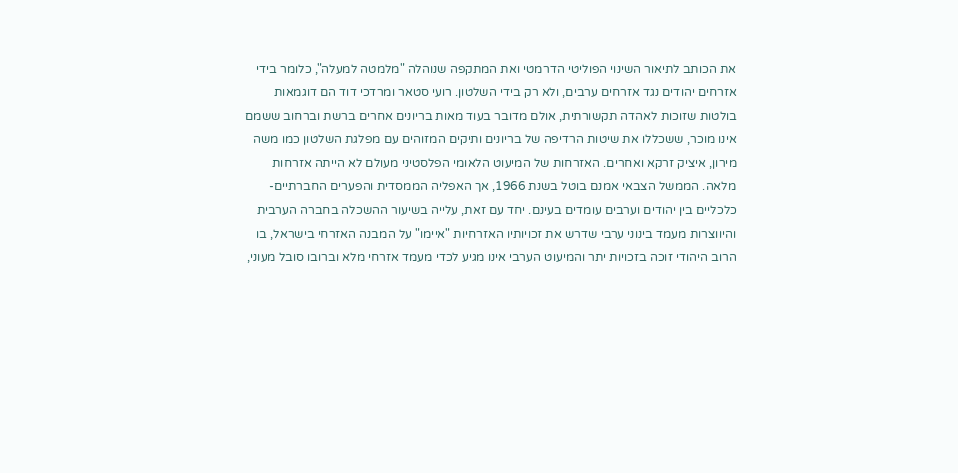את הכותב לתיאור השינוי הפוליטי הדרמטי ואת המתקפה שנוהלה "מלמטה למעלה", כלומר בידי אזרחים יהודים נגד אזרחים ערבים, ולא רק בידי השלטון. רועי סטאר ומרדכי דוד הם דוגמאות בולטות שזוכות לאהדה תקשורתית, אולם מדובר בעוד מאות בריונים אחרים ברשת וברחוב ששמם אינו מוכר, ששכללו את שיטות הרדיפה של בריונים ותיקים המזוהים עם מפלגת השלטון כמו משה מירון, איציק זרקא ואחרים. האזרחות של המיעוט הלאומי הפלסטיני מעולם לא הייתה אזרחות מלאה. הממשל הצבאי אמנם בוטל בשנת 1966, אך האפליה הממסדית והפערים החברתיים-כלכליים בין יהודים וערבים עומדים בעינם. יחד עם זאת, עלייה בשיעור ההשכלה בחברה הערבית והיווצרות מעמד בינוני ערבי שדרש את זכויותיו האזרחיות "איימו" על המבנה האזרחי בישראל, בו הרוב היהודי זוכה בזכויות יתר והמיעוט הערבי אינו מגיע לכדי מעמד אזרחי מלא וברובו סובל מעוני,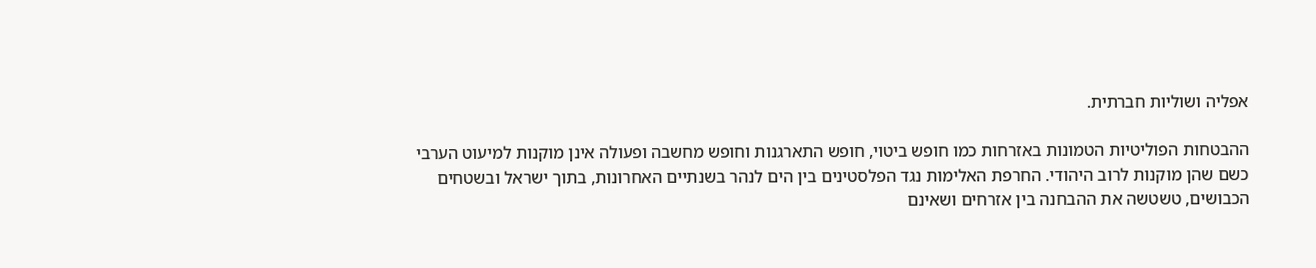אפליה ושוליות חברתית.

ההבטחות הפוליטיות הטמונות באזרחות כמו חופש ביטוי, חופש התארגנות וחופש מחשבה ופעולה אינן מוקנות למיעוט הערבי כשם שהן מוקנות לרוב היהודי. החרפת האלימות נגד הפלסטינים בין הים לנהר בשנתיים האחרונות, בתוך ישראל ובשטחים הכבושים, טשטשה את ההבחנה בין אזרחים ושאינם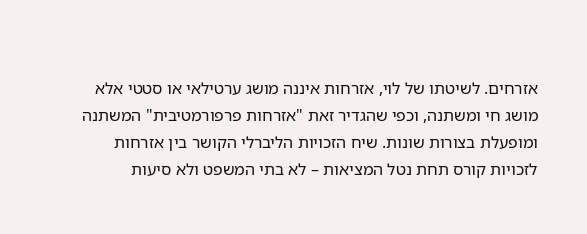אזרחים. לשיטתו של לוי, אזרחות איננה מושג ערטילאי או סטטי אלא מושג חי ומשתנה, וכפי שהגדיר זאת "אזרחות פרפורמטיבית" המשתנה ומופעלת בצורות שונות. שיח הזכויות הליברלי הקושר בין אזרחות לזכויות קורס תחת נטל המציאות – לא בתי המשפט ולא סיעות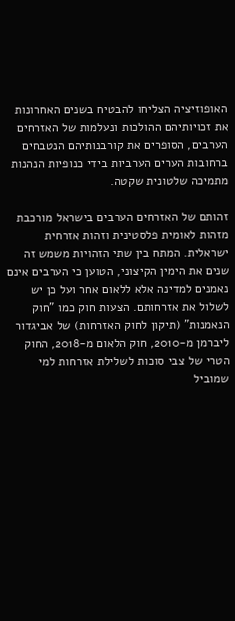האופוזיציה הצליחו להבטיח בשנים האחרונות את זכויותיהם ההולכות ונעלמות של האזרחים הערבים, הסופרים את קורבנותיהם הנטבחים ברחובות הערים הערביות בידי כנופיות הנהנות מתמיכה שלטונית שקטה.

זהותם של האזרחים הערבים בישראל מורכבת מזהות לאומית פלסטינית וזהות אזרחית ישראלית. המתח בין שתי הזהויות משמש זה שנים את הימין הקיצוני, הטוען כי הערבים אינם נאמנים למדינה אלא ללאום אחר ועל כן יש לשלול את אזרחותם. הצעות חוק כמו "חוק הנאמנות" (תיקון לחוק האזרחות) של אביגדור ליברמן מ-2010, חוק הלאום מ-2018, החוק הטרי של צבי סוכות לשלילת אזרחות למי שמוביל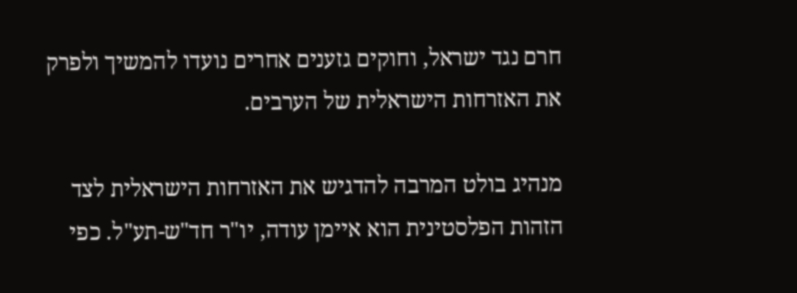חרם נגד ישראל, וחוקים גזענים אחרים נועדו להמשיך ולפרק את האזרחות הישראלית של הערבים.

מנהיג בולט המרבה להדגיש את האזרחות הישראלית לצד הזהות הפלסטינית הוא איימן עודה, יו"ר חד"ש-תע"ל. כפי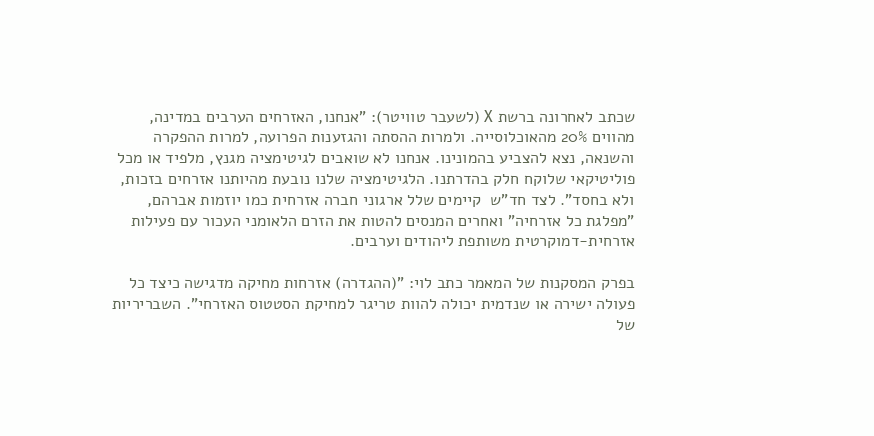שכתב לאחרונה ברשת X (לשעבר טוויטר): "אנחנו, האזרחים הערבים במדינה, מהווים 20% מהאוכלוסייה. ולמרות ההסתה והגזענות הפרועה, למרות ההפקרה והשנאה, נצא להצביע בהמונינו. אנחנו לא שואבים לגיטימציה מגנץ, מלפיד או מכל פוליטיקאי שלוקח חלק בהדרתנו. הלגיטימציה שלנו נובעת מהיותנו אזרחים בזכות, ולא בחסד". לצד חד"ש  קיימים שלל ארגוני חברה אזרחית כמו יוזמות אברהם, "מפלגת כל אזרחיה" ואחרים המנסים להטות את הזרם הלאומני העכור עם פעילות אזרחית-דמוקרטית משותפת ליהודים וערבים.

בפרק המסקנות של המאמר כתב לוי: "(ההגדרה) אזרחות מחיקה מדגישה כיצד כל פעולה ישירה או שנדמית יכולה להוות טריגר למחיקת הסטטוס האזרחי". השבריריות של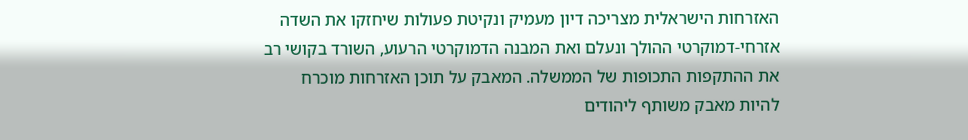האזרחות הישראלית מצריכה דיון מעמיק ונקיטת פעולות שיחזקו את השדה אזרחי-דמוקרטי ההולך ונעלם ואת המבנה הדמוקרטי הרעוע, השורד בקושי רב את ההתקפות התכופות של הממשלה. המאבק על תוכן האזרחות מוכרח להיות מאבק משותף ליהודים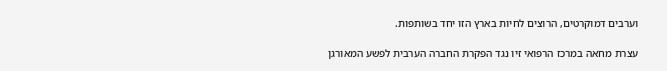וערבים דמוקרטים, הרוצים לחיות בארץ הזו יחד בשותפות.

עצרת מחאה במרכז הרפואי זיו נגד הפקרת החברה הערבית לפשע המאורגן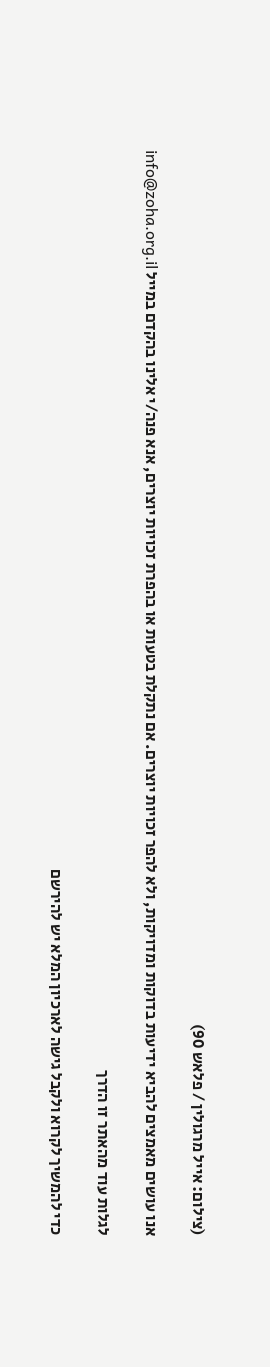(צילום: אייל מרגולין / פלאש 90)

אנו עושים מאמצים להביא ידיעות בדוקות ומדויקות, ולא להפר זכויות יוצרים. אם נתקלת בטעות או בהפרת זכויות יוצרים, אנא פנה/י אלינו בהקדם במייל info@zoha.org.il

לגלות עוד מהאתר זו הדרך

כדי להמשיך לקרוא ולקבל גישה לארכיון המלא יש להירשם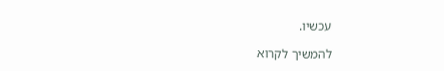עכשיו.

להמשיך לקרוא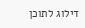דילוג לתוכן